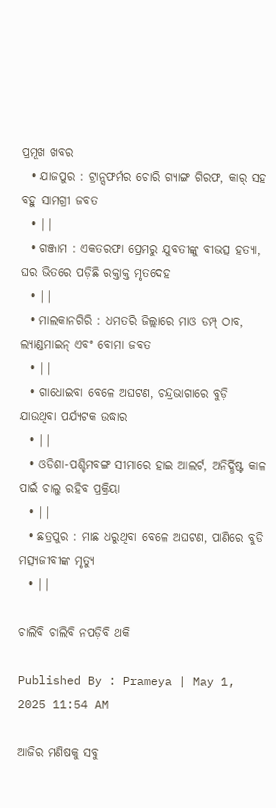ପ୍ରମୂଖ ଖବର
  • ଯାଜପୁର : ଟ୍ରାନ୍ସଫର୍ମର ଚୋରି ଗ୍ୟାଙ୍ଗ ଗିରଫ, କାର୍ ସହ ବହୁ ସାମଗ୍ରୀ ଜବତ
  • ||
  • ଗଞ୍ଜାମ : ଏକତରଫା ପ୍ରେମରୁ ଯୁବତୀଙ୍କୁ ବୀଭତ୍ସ ହତ୍ୟା, ଘର ଭିତରେ ପଡ଼ିଛି ରକ୍ତାକ୍ତ ମୃତଦେହ
  • ||
  • ମାଲକାନଗିରି : ଧମତରି ଜିଲ୍ଲାରେ ମାଓ ଡମ୍ପ୍ ଠାବ, ଲ୍ୟାଣ୍ଡମାଇନ୍‌ ଏବଂ ବୋମା ଜବତ
  • ||
  • ଗାଧୋଇବା ବେଳେ ଅଘଟଣ, ଚନ୍ଦ୍ରଭାଗାରେ ବୁଡ଼ି ଯାଉଥିବା ପର୍ଯ୍ୟଟକ ଉଦ୍ଧାର
  • ||
  • ଓଡିଶା-ପଶ୍ଚିମବଙ୍ଗ ସୀମାରେ ହାଇ ଆଲର୍ଟ, ଅନିର୍ଦ୍ଧିଷ୍ଟ କାଳ ପାଇଁ ଚାଲୁ ରହିବ ପ୍ରକ୍ରିୟା
  • ||
  • ଛତ୍ରପୁର : ମାଛ ଧରୁଥିବା ବେଳେ ଅଘଟଣ, ପାଣିରେ ବୁଡି ମତ୍ସ୍ୟଜୀବୀଙ୍କ ମୃତ୍ୟୁ
  • ||

ଚାଲିବି ଚାଲିବି ନପଡ଼ିବି ଥକି

Published By : Prameya | May 1, 2025 11:54 AM

ଆଜିର ମଣିଷକୁ ସବୁ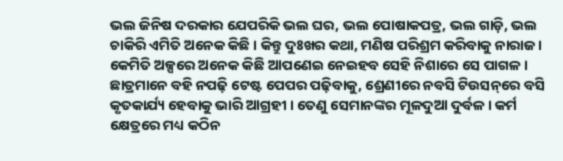ଭଲ ଜିନିଷ ଦରକାର ଯେପରିକି ଭଲ ଘର, ଭଲ ପୋଷାକପତ୍ର, ଭଲ ଗାଡ଼ି, ଭଲ ଚାକିରି ଏମିତି ଅନେକ କିଛି । କିନ୍ତୁ ଦୁଃଖର କଥା, ମଣିଷ ପରିଶ୍ରମ କରିବାକୁ ନାରାଜ । କେମିତି ଅଳ୍ପରେ ଅନେକ କିଛି ଆପଣେଇ ନେଇହବ ସେହି ନିଶାରେ ସେ ପାଗଳ । ଛାତ୍ରମାନେ ବହି ନପଢ଼ି ଟେଷ୍ଟ ପେପର ପଢ଼ିବାକୁ, ଶ୍ରେଣୀରେ ନବସି ଟିଉସନ୍‌ରେ ବସି କୃତକାର୍ଯ୍ୟ ହେବାକୁ ଭାରି ଆଗ୍ରହୀ । ତେଣୁ ସେମାନଙ୍କର ମୂଳଦୁଆ ଦୁର୍ବଳ । କର୍ମ କ୍ଷେତ୍ରରେ ମଧ୍ୟ କଠିନ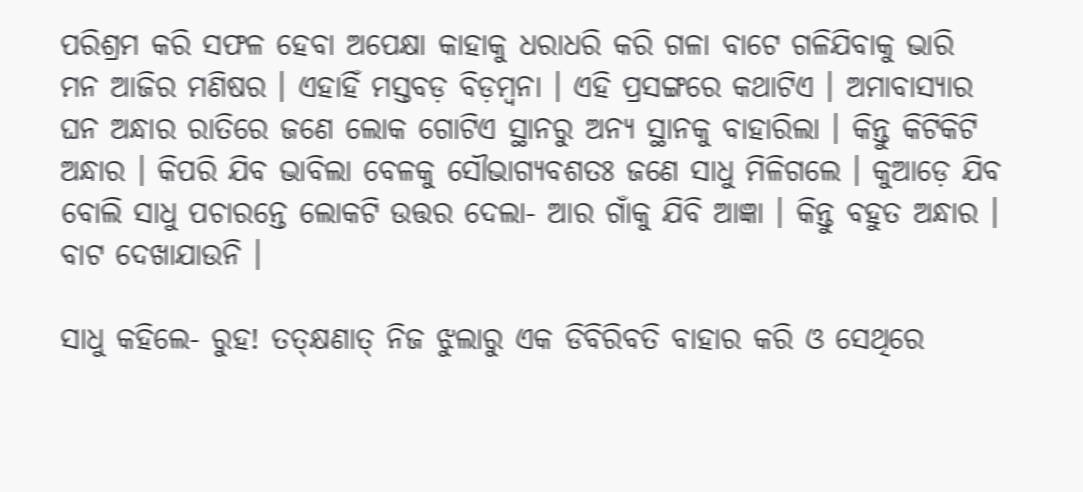ପରିଶ୍ରମ କରି ସଫଳ ହେବା ଅପେକ୍ଷା କାହାକୁ ଧରାଧରି କରି ଗଳା ବାଟେ ଗଳିଯିବାକୁ ଭାରି ମନ ଆଜିର ମଣିଷର । ଏହାହିଁ ମସ୍ତବଡ଼ ବିଡ଼ମ୍ବନା । ଏହି ପ୍ରସଙ୍ଗରେ କଥାଟିଏ । ଅମାବାସ୍ୟାର ଘନ ଅନ୍ଧାର ରାତିରେ ଜଣେ ଲୋକ ଗୋଟିଏ ସ୍ଥାନରୁ ଅନ୍ୟ ସ୍ଥାନକୁ ବାହାରିଲା । କିନ୍ତୁ କିଟିକିଟି ଅନ୍ଧାର । କିପରି ଯିବ ଭାବିଲା ବେଳକୁ ସୌଭାଗ୍ୟବଶତଃ ଜଣେ ସାଧୁ ମିଳିଗଲେ । କୁଆଡ଼େ ଯିବ ବୋଲି ସାଧୁ ପଚାରନ୍ତେ ଲୋକଟି ଉତ୍ତର ଦେଲା- ଆର ଗାଁକୁ ଯିବି ଆଜ୍ଞା । କିନ୍ତୁ ବହୁତ ଅନ୍ଧାର । ବାଟ ଦେଖାଯାଉନି ।

ସାଧୁ କହିଲେ- ରୁହ! ତତ୍‌କ୍ଷଣାତ୍‌ ନିଜ ଝୁଲାରୁ ଏକ ଡିବିରିବତି ବାହାର କରି ଓ ସେଥିରେ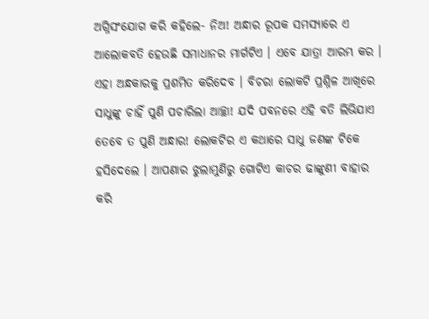ଅଗ୍ନିସଂଯୋଗ କରି କହିଲେ- ନିଅ! ଅନ୍ଧାର ରୂପକ ସମସ୍ୟାରେ ଏ ଆଲୋକବତି ହେଉଛି ସମାଧାନର ମାର୍ଗଟିଏ । ଏବେ ଯାତ୍ରା ଆରମ୍ଭ କର । ଏହା ଅନ୍ଧକାରକୁ ପ୍ରଶମିତ କରିଦେବ । ବିଚରା ଲୋକଟି ପ୍ରଶ୍ନିଳ ଆଖିରେ ସାଧୁଙ୍କୁ ଚାହିଁ ପୁଣି ପଚାରିଲା ଆଚ୍ଛା! ଯଦି ପବନରେ ଏହି ବତି ଲିଭିଯାଏ ତେବେ ତ ପୁଣି ଅନ୍ଧାର! ଲୋକଟିର ଏ କଥାରେ ସାଧୁ ଜଣଙ୍କ ଟିକେ ହସିଦେଲେ । ଆପଣାର ଝୁଲାମୁଣିରୁ ଗୋଟିଏ କାଚର ଢାଙ୍କୁଣୀ ବାହାର କରି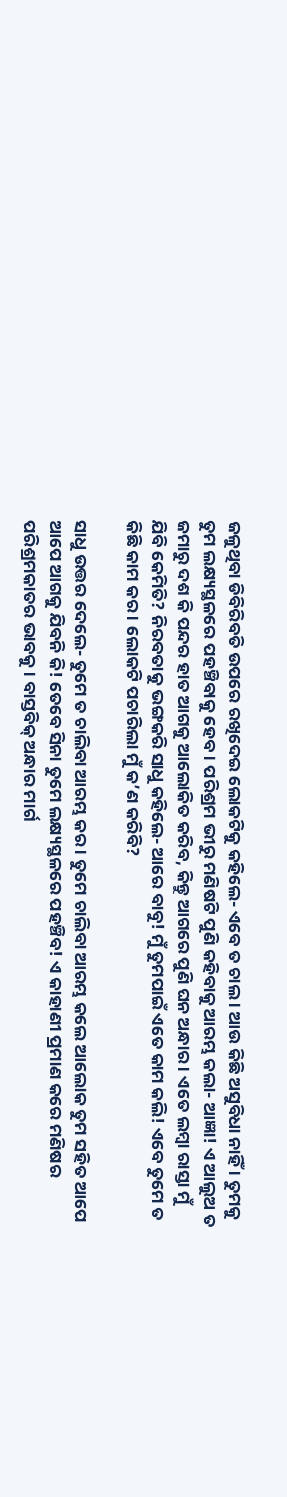ଜଳୁଥିବା ଡିବିରିବତି ଉପରେ ରଖିଦେଇ ଲୋକଟିକୁ କହିଲେ- ଏବେ ତ ଚାଲ । ଆଉ କିଛି ଅସୁବିଧା ନାହିଁ । ତୁମକୁ ତୁମ ଲକ୍ଷ୍ୟସ୍ଥଳରେ ପହଞ୍ଚିବାକୁ ହେବ । ପରିଶ୍ରମ ଭୀରୁ ମଣିଷଟି ପୁଣି କହିବାକୁ ଆରମ୍ଭ କଲା- ଆଜ୍ଞା! ଏ ଆଲୁଅ ତ ଜମାରୁ ଦଶ କି ପନ୍ଦର ହାତ ଆଗକୁ ଆଲୋକିତ କରିବ, କିନ୍ତୁ ଆଗରେ ପୁଣି ଘନ ଅନ୍ଧାର । ଏତେ ଲମ୍ବା ରାସ୍ତା ମୁଁ ଯିବି କେମିତି? ନିରବତାକୁ ଭଙ୍ଗକରି ସାଧୁ କହିଲେ- ଆରେ ବାବୁ! ମୁଁ ତୁମପାଇଁ ଏତେ କାମ କଲି! ଏବେ ତୁମେ ତ କିଛି କାମ କର । ଲୋକଟି ପଚାରିଲା ମୁଁ କ’ଣ କରିବି?

ସାଧୁ ଉତ୍ତର ଦେଲେ- ତୁମେ ତ ଚାଲିବା ଆରମ୍ଭ କର । ତୁମେ ଚାଲିବା ଆରମ୍ଭ କଲେ ଆଲୋକ ତୁମ ସହିତ ଆପେ ଆପେ ଆଗକୁ ଯିବନି କି! ତେବେ ସିନା ତୁମେ ଲକ୍ଷ୍ୟସ୍ଥଳରେ ପହଞ୍ଚିବ! ଏ କାହାଣୀ ପ୍ରମାଣ କରେ ମଣିଷର ପରିଶ୍ରମକାତର ଭାବକୁ । ବାସ୍ତବିକ୍‌ ଅନ୍ଧାର ମାର୍ଗ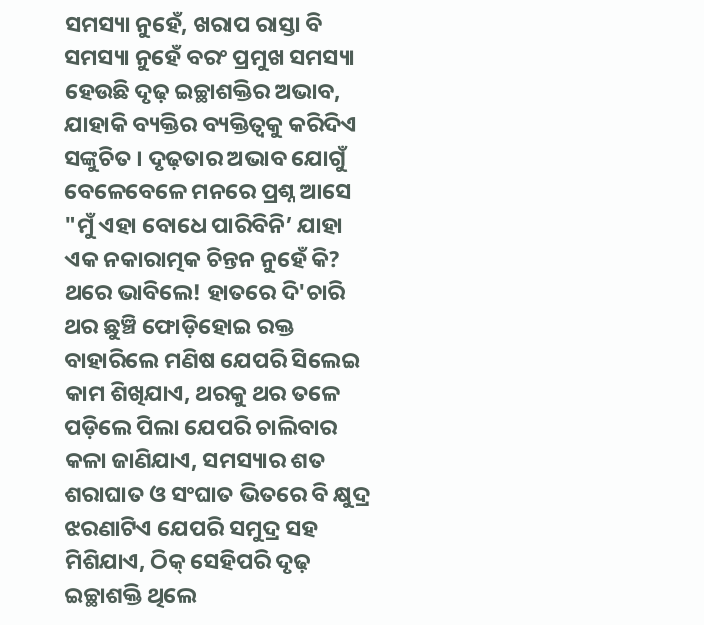ସମସ୍ୟା ନୁହେଁ, ଖରାପ ରାସ୍ତା ବି ସମସ୍ୟା ନୁହେଁ ବରଂ ପ୍ରମୁଖ ସମସ୍ୟା ହେଉଛି ଦୃଢ଼ ଇଚ୍ଛାଶକ୍ତିର ଅଭାବ, ଯାହାକି ବ୍ୟକ୍ତିର ବ୍ୟକ୍ତିତ୍ୱକୁ କରିଦିଏ ସଙ୍କୁଚିତ । ଦୃଢ଼ତାର ଅଭାବ ଯୋଗୁଁ ବେଳେବେଳେ ମନରେ ପ୍ରଶ୍ନ ଆସେ "ମୁଁ ଏହା ବୋଧେ ପାରିବିନି’ ଯାହା ଏକ ନକାରାତ୍ମକ ଚିନ୍ତନ ନୁହେଁ କି? ଥରେ ଭାବିଲେ! ହାତରେ ଦି'ଚାରି ଥର ଛୁଞ୍ଚି ଫୋଡ଼ିହୋଇ ରକ୍ତ ବାହାରିଲେ ମଣିଷ ଯେପରି ସିଲେଇ କାମ ଶିଖିଯାଏ, ଥରକୁ ଥର ତଳେ ପଡ଼ିଲେ ପିଲା ଯେପରି ଚାଲିବାର କଳା ଜାଣିଯାଏ, ସମସ୍ୟାର ଶତ ଶରାଘାତ ଓ ସଂଘାତ ଭିତରେ ବି କ୍ଷୁଦ୍ର ଝରଣାଟିଏ ଯେପରି ସମୁଦ୍ର ସହ ମିଶିଯାଏ, ଠିକ୍‌ ସେହିପରି ଦୃଢ଼ ଇଚ୍ଛାଶକ୍ତି ଥିଲେ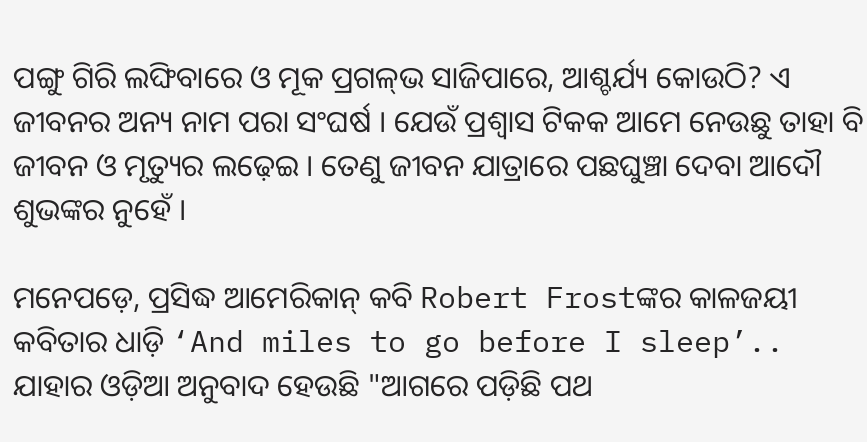ପଙ୍ଗୁ ଗିରି ଲଙ୍ଘିବାରେ ଓ ମୂକ ପ୍ରଗଳ୍‌ଭ ସାଜିପାରେ, ଆଶ୍ଚର୍ଯ୍ୟ କୋଉଠି? ଏ ଜୀବନର ଅନ୍ୟ ନାମ ପରା ସଂଘର୍ଷ । ଯେଉଁ ପ୍ରଶ୍ୱାସ ଟିକକ ଆମେ ନେଉଛୁ ତାହା ବି ଜୀବନ ଓ ମୃତ୍ୟୁର ଲଢ଼େଇ । ତେଣୁ ଜୀବନ ଯାତ୍ରାରେ ପଛଘୁଞ୍ଚା ଦେବା ଆଦୌ ଶୁଭଙ୍କର ନୁହେଁ ।

ମନେପଡ଼େ, ପ୍ରସିଦ୍ଧ ଆମେରିକାନ୍‌ କବି Robert Frostଙ୍କର କାଳଜୟୀ କବିତାର ଧାଡ଼ି ‘And miles to go before I sleep’.. ଯାହାର ଓଡ଼ିଆ ଅନୁବାଦ ହେଉଛି "ଆଗରେ ପଡ଼ିଛି ପଥ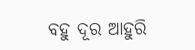ବହୁ ଦୂର ଆହୁରି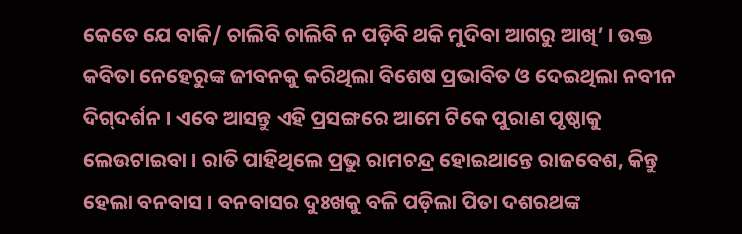କେତେ ଯେ ବାକି/ ଚାଲିବି ଚାଲିବି ନ ପଡ଼ିବି ଥକି ମୁଦିବା ଆଗରୁ ଆଖି’ । ଉକ୍ତ କବିତା ନେହେରୁଙ୍କ ଜୀବନକୁ କରିଥିଲା ବିଶେଷ ପ୍ରଭାବିତ ଓ ଦେଇଥିଲା ନବୀନ ଦିଗ୍‌ଦର୍ଶନ । ଏବେ ଆସନ୍ତୁ ଏହି ପ୍ରସଙ୍ଗରେ ଆମେ ଟିକେ ପୁରାଣ ପୃଷ୍ଠାକୁ ଲେଉଟାଇବା । ରାତି ପାହିଥିଲେ ପ୍ରଭୁ ରାମଚନ୍ଦ୍ର ହୋଇଥାନ୍ତେ ରାଜବେଶ, କିନ୍ତୁ ହେଲା ବନବାସ । ବନବାସର ଦୁଃଖକୁ ବଳି ପଡ଼ିଲା ପିତା ଦଶରଥଙ୍କ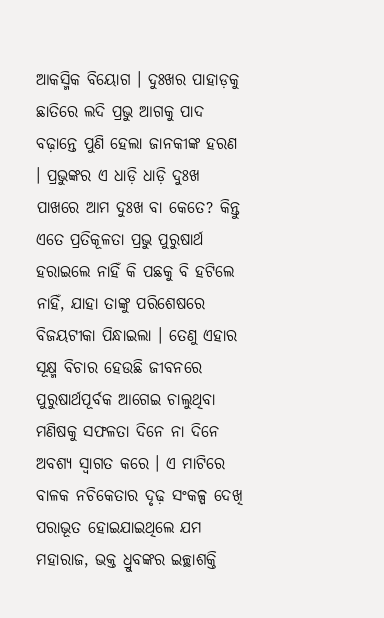ଆକସ୍ମିକ ବିୟୋଗ । ଦୁଃଖର ପାହାଡ଼କୁ ଛାତିରେ ଲଦି ପ୍ରଭୁ ଆଗକୁ ପାଦ ବଢ଼ାନ୍ତେ ପୁଣି ହେଲା ଜାନକୀଙ୍କ ହରଣ । ପ୍ରଭୁଙ୍କର ଏ ଧାଡ଼ି ଧାଡ଼ି ଦୁଃଖ ପାଖରେ ଆମ ଦୁଃଖ ବା କେତେ? କିନ୍ତୁ ଏତେ ପ୍ରତିକୂଳତା ପ୍ରଭୁ ପୁରୁଷାର୍ଥ ହରାଇଲେ ନାହିଁ କି ପଛକୁ ବି ହଟିଲେ ନାହିଁ, ଯାହା ତାଙ୍କୁ ପରିଶେଷରେ ବିଜୟଟୀକା ପିନ୍ଧାଇଲା । ତେଣୁ ଏହାର ସୂକ୍ଷ୍ମ ବିଚାର ହେଉଛି ଜୀବନରେ ପୁରୁଷାର୍ଥପୂର୍ବକ ଆଗେଇ ଚାଲୁଥିବା ମଣିଷକୁ ସଫଳତା ଦିନେ ନା ଦିନେ ଅବଶ୍ୟ ସ୍ୱାଗତ କରେ । ଏ ମାଟିରେ ବାଳକ ନଚିକେତାର ଦୃଢ଼ ସଂକଳ୍ପ ଦେଖି ପରାଭୂତ ହୋଇଯାଇଥିଲେ ଯମ ମହାରାଜ, ଭକ୍ତ ଧ୍ରୁବଙ୍କର ଇଚ୍ଛାଶକ୍ତି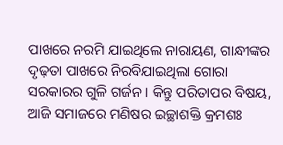ପାଖରେ ନରମି ଯାଇଥିଲେ ନାରାୟଣ, ଗାନ୍ଧୀଙ୍କର ଦୃଢ଼ତା ପାଖରେ ନିରବିଯାଇଥିଲା ଗୋରା ସରକାରର ଗୁଳି ଗର୍ଜନ । କିନ୍ତୁ ପରିତାପର ବିଷୟ, ଆଜି ସମାଜରେ ମଣିଷର ଇଚ୍ଛାଶକ୍ତି କ୍ରମଶଃ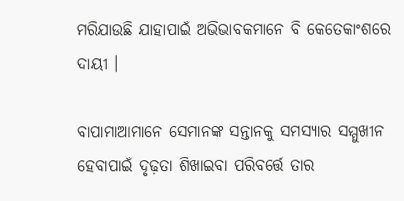ମରିଯାଉଛି ଯାହାପାଇଁ ଅଭିଭାବକମାନେ ବି କେତେକାଂଶରେ ଦାୟୀ ।

ବାପାମାଆମାନେ ସେମାନଙ୍କ ସନ୍ତାନକୁ ସମସ୍ୟାର ସମ୍ମୁଖୀନ ହେବାପାଇଁ ଦୃଢ଼ତା ଶିଖାଇବା ପରିବର୍ତ୍ତେ ତାର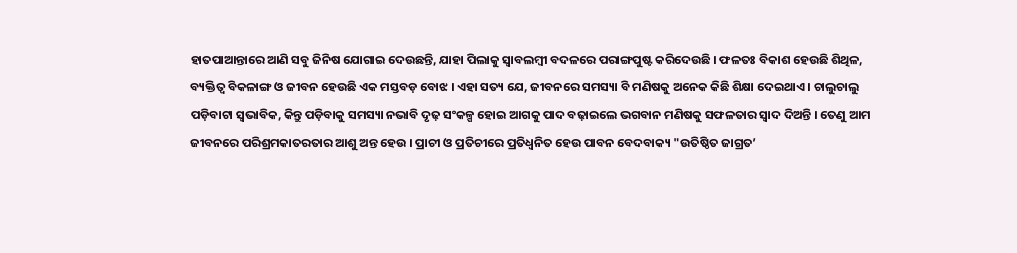ହାତପାଆନ୍ତାରେ ଆଣି ସବୁ ଜିନିଷ ଯୋଗାଇ ଦେଉଛନ୍ତି, ଯାହା ପିଲାକୁ ସ୍ୱାବଲମ୍ବୀ ବଦଳରେ ପରାଙ୍ଗପୁଷ୍ଟ କରିଦେଉଛି । ଫଳତଃ ବିକାଶ ହେଉଛି ଶିଥିଳ, ବ୍ୟକ୍ତିତ୍ୱ ବିକଳାଙ୍ଗ ଓ ଜୀବନ ହେଉଛି ଏକ ମସ୍ତବଡ଼ ବୋଝ । ଏହା ସତ୍ୟ ଯେ, ଜୀବନରେ ସମସ୍ୟା ବି ମଣିଷକୁ ଅନେକ କିଛି ଶିକ୍ଷା ଦେଇଥାଏ । ଚାଲୁଚାଲୁ ପଡ଼ିବାଟା ସ୍ୱଭାବିକ, କିନ୍ତୁ ପଡ଼ିବାକୁ ସମସ୍ୟା ନଭାବି ଦୃଢ଼ ସଂକଳ୍ପ ହୋଇ ଆଗକୁ ପାଦ ବଢ଼ାଇଲେ ଭଗବାନ ମଣିଷକୁ ସଫଳତାର ସ୍ୱାଦ ଦିଅନ୍ତି । ତେଣୁ ଆମ ଜୀବନରେ ପରିଶ୍ରମକାତରତାର ଆଶୁ ଅନ୍ତ ହେଉ । ପ୍ରାଚୀ ଓ ପ୍ରତିଚୀରେ ପ୍ରତିଧ୍ୱନିତ ହେଉ ପାବନ ବେଦବାକ୍ୟ "ଉତିଷ୍ଠିତ ଜାଗ୍ରତ’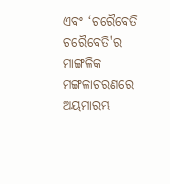ଏବଂ ‘ଚରୈବେତି ଚରୈବେତି'ର ମାଙ୍ଗଳିକ ମଙ୍ଗଳାଚରଣରେ ଅୟମାରମ୍ଭ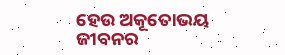ହେଉ ଅକୂତୋଭୟ ଜୀବନର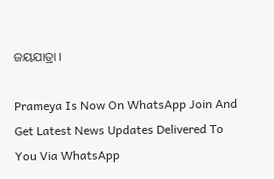ଜୟଯାତ୍ରା ।

Prameya Is Now On WhatsApp Join And Get Latest News Updates Delivered To You Via WhatsApp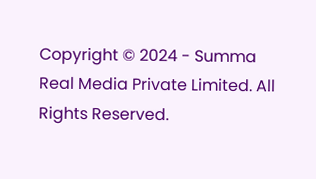Copyright © 2024 - Summa Real Media Private Limited. All Rights Reserved.